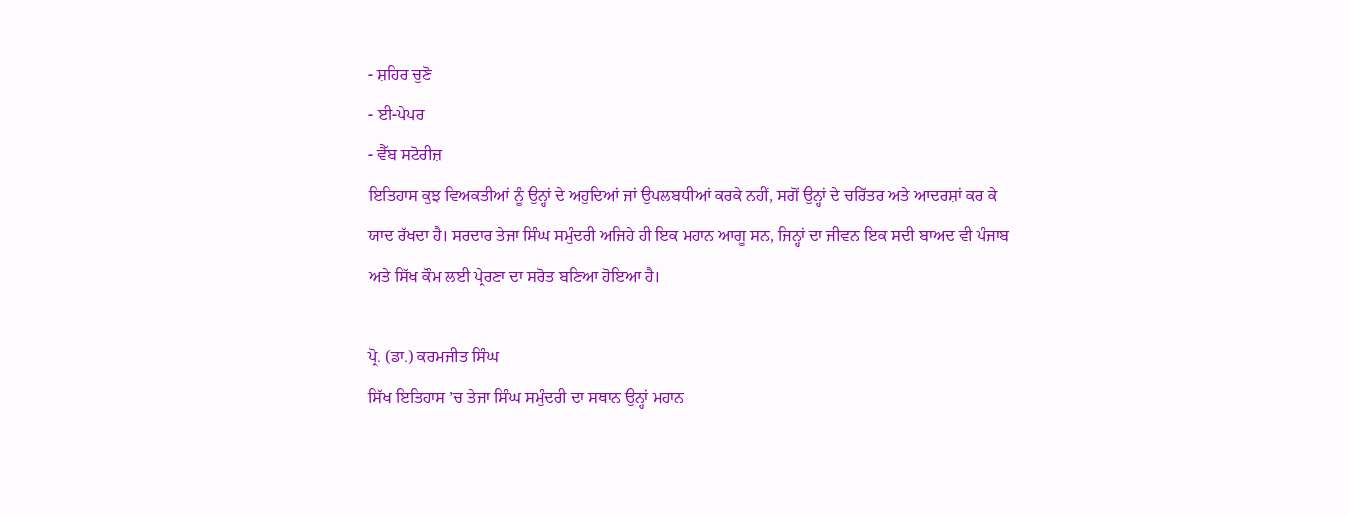- ਸ਼ਹਿਰ ਚੁਣੋ
- ਈ-ਪੇਪਰ
- ਵੈੱਬ ਸਟੋਰੀਜ਼
ਇਤਿਹਾਸ ਕੁਝ ਵਿਅਕਤੀਆਂ ਨੂੰ ਉਨ੍ਹਾਂ ਦੇ ਅਹੁਦਿਆਂ ਜਾਂ ਉਪਲਬਧੀਆਂ ਕਰਕੇ ਨਹੀਂ, ਸਗੋਂ ਉਨ੍ਹਾਂ ਦੇ ਚਰਿੱਤਰ ਅਤੇ ਆਦਰਸ਼ਾਂ ਕਰ ਕੇ ਯਾਦ ਰੱਖਦਾ ਹੈ। ਸਰਦਾਰ ਤੇਜਾ ਸਿੰਘ ਸਮੁੰਦਰੀ ਅਜਿਹੇ ਹੀ ਇਕ ਮਹਾਨ ਆਗੂ ਸਨ, ਜਿਨ੍ਹਾਂ ਦਾ ਜੀਵਨ ਇਕ ਸਦੀ ਬਾਅਦ ਵੀ ਪੰਜਾਬ ਅਤੇ ਸਿੱਖ ਕੌਮ ਲਈ ਪ੍ਰੇਰਣਾ ਦਾ ਸਰੋਤ ਬਣਿਆ ਹੋਇਆ ਹੈ।

ਪ੍ਰੋ. (ਡਾ.) ਕਰਮਜੀਤ ਸਿੰਘ
ਸਿੱਖ ਇਤਿਹਾਸ ’ਚ ਤੇਜਾ ਸਿੰਘ ਸਮੁੰਦਰੀ ਦਾ ਸਥਾਨ ਉਨ੍ਹਾਂ ਮਹਾਨ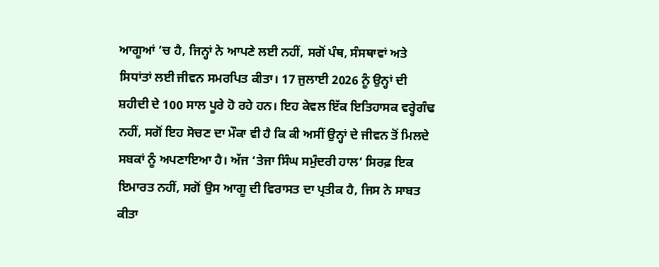ਆਗੂਆਂ ’ਚ ਹੈ, ਜਿਨ੍ਹਾਂ ਨੇ ਆਪਣੇ ਲਈ ਨਹੀਂ, ਸਗੋਂ ਪੰਥ, ਸੰਸਥਾਵਾਂ ਅਤੇ ਸਿਧਾਂਤਾਂ ਲਈ ਜੀਵਨ ਸਮਰਪਿਤ ਕੀਤਾ। 17 ਜੁਲਾਈ 2026 ਨੂੰ ਉਨ੍ਹਾਂ ਦੀ ਸ਼ਹੀਦੀ ਦੇ 100 ਸਾਲ ਪੂਰੇ ਹੋ ਰਹੇ ਹਨ। ਇਹ ਕੇਵਲ ਇੱਕ ਇਤਿਹਾਸਕ ਵਰ੍ਹੇਗੰਢ ਨਹੀਂ, ਸਗੋਂ ਇਹ ਸੋਚਣ ਦਾ ਮੌਕਾ ਵੀ ਹੈ ਕਿ ਕੀ ਅਸੀਂ ਉਨ੍ਹਾਂ ਦੇ ਜੀਵਨ ਤੋਂ ਮਿਲਦੇ ਸਬਕਾਂ ਨੂੰ ਅਪਣਾਇਆ ਹੈ। ਅੱਜ ‘ਤੇਜਾ ਸਿੰਘ ਸਮੁੰਦਰੀ ਹਾਲ’ ਸਿਰਫ਼ ਇਕ ਇਮਾਰਤ ਨਹੀਂ, ਸਗੋਂ ਉਸ ਆਗੂ ਦੀ ਵਿਰਾਸਤ ਦਾ ਪ੍ਰਤੀਕ ਹੈ, ਜਿਸ ਨੇ ਸਾਬਤ ਕੀਤਾ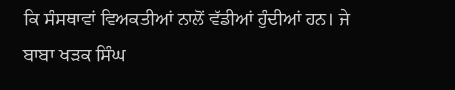ਕਿ ਸੰਸਥਾਵਾਂ ਵਿਅਕਤੀਆਂ ਨਾਲੋਂ ਵੱਡੀਆਂ ਹੁੰਦੀਆਂ ਹਨ। ਜੇ ਬਾਬਾ ਖੜਕ ਸਿੰਘ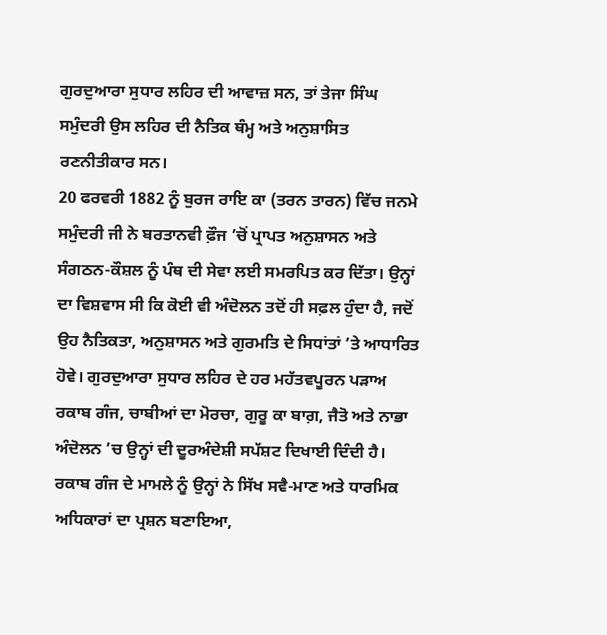ਗੁਰਦੁਆਰਾ ਸੁਧਾਰ ਲਹਿਰ ਦੀ ਆਵਾਜ਼ ਸਨ, ਤਾਂ ਤੇਜਾ ਸਿੰਘ ਸਮੁੰਦਰੀ ਉਸ ਲਹਿਰ ਦੀ ਨੈਤਿਕ ਥੰਮ੍ਹ ਅਤੇ ਅਨੁਸ਼ਾਸਿਤ ਰਣਨੀਤੀਕਾਰ ਸਨ।
20 ਫਰਵਰੀ 1882 ਨੂੰ ਬੁਰਜ ਰਾਇ ਕਾ (ਤਰਨ ਤਾਰਨ) ਵਿੱਚ ਜਨਮੇ ਸਮੁੰਦਰੀ ਜੀ ਨੇ ਬਰਤਾਨਵੀ ਫ਼ੌਜ ’ਚੋਂ ਪ੍ਰਾਪਤ ਅਨੁਸ਼ਾਸਨ ਅਤੇ ਸੰਗਠਨ-ਕੌਸ਼ਲ ਨੂੰ ਪੰਥ ਦੀ ਸੇਵਾ ਲਈ ਸਮਰਪਿਤ ਕਰ ਦਿੱਤਾ। ਉਨ੍ਹਾਂ ਦਾ ਵਿਸ਼ਵਾਸ ਸੀ ਕਿ ਕੋਈ ਵੀ ਅੰਦੋਲਨ ਤਦੋਂ ਹੀ ਸਫ਼ਲ ਹੁੰਦਾ ਹੈ, ਜਦੋਂ ਉਹ ਨੈਤਿਕਤਾ, ਅਨੁਸ਼ਾਸਨ ਅਤੇ ਗੁਰਮਤਿ ਦੇ ਸਿਧਾਂਤਾਂ ’ਤੇ ਆਧਾਰਿਤ ਹੋਵੇ। ਗੁਰਦੁਆਰਾ ਸੁਧਾਰ ਲਹਿਰ ਦੇ ਹਰ ਮਹੱਤਵਪੂਰਨ ਪੜਾਅ ਰਕਾਬ ਗੰਜ, ਚਾਬੀਆਂ ਦਾ ਮੋਰਚਾ, ਗੁਰੂ ਕਾ ਬਾਗ਼, ਜੈਤੋ ਅਤੇ ਨਾਭਾ ਅੰਦੋਲਨ ’ਚ ਉਨ੍ਹਾਂ ਦੀ ਦੂਰਅੰਦੇਸ਼ੀ ਸਪੱਸ਼ਟ ਦਿਖਾਈ ਦਿੰਦੀ ਹੈ। ਰਕਾਬ ਗੰਜ ਦੇ ਮਾਮਲੇ ਨੂੰ ਉਨ੍ਹਾਂ ਨੇ ਸਿੱਖ ਸਵੈ-ਮਾਣ ਅਤੇ ਧਾਰਮਿਕ ਅਧਿਕਾਰਾਂ ਦਾ ਪ੍ਰਸ਼ਨ ਬਣਾਇਆ,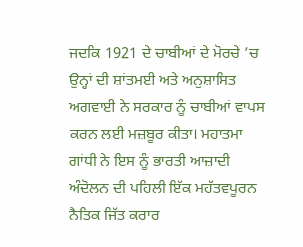ਜਦਕਿ 1921 ਦੇ ਚਾਬੀਆਂ ਦੇ ਮੋਰਚੇ ’ਚ ਉਨ੍ਹਾਂ ਦੀ ਸ਼ਾਂਤਮਈ ਅਤੇ ਅਨੁਸ਼ਾਸਿਤ ਅਗਵਾਈ ਨੇ ਸਰਕਾਰ ਨੂੰ ਚਾਬੀਆਂ ਵਾਪਸ ਕਰਨ ਲਈ ਮਜ਼ਬੂਰ ਕੀਤਾ। ਮਹਾਤਮਾ ਗਾਂਧੀ ਨੇ ਇਸ ਨੂੰ ਭਾਰਤੀ ਆਜ਼ਾਦੀ ਅੰਦੋਲਨ ਦੀ ਪਹਿਲੀ ਇੱਕ ਮਹੱਤਵਪੂਰਨ ਨੈਤਿਕ ਜਿੱਤ ਕਰਾਰ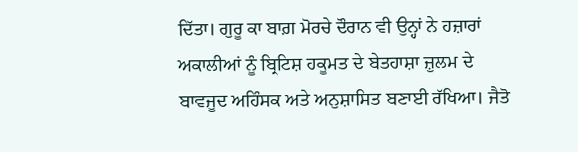ਦਿੱਤਾ। ਗੁਰੂ ਕਾ ਬਾਗ਼ ਮੋਰਚੇ ਦੌਰਾਨ ਵੀ ਉਨ੍ਹਾਂ ਨੇ ਹਜ਼ਾਰਾਂ ਅਕਾਲੀਆਂ ਨੂੰ ਬ੍ਰਿਟਿਸ਼ ਹਕੂਮਤ ਦੇ ਬੇਤਹਾਸ਼ਾ ਜ਼ੁਲਮ ਦੇ ਬਾਵਜੂਦ ਅਹਿੰਸਕ ਅਤੇ ਅਨੁਸ਼ਾਸਿਤ ਬਣਾਈ ਰੱਖਿਆ। ਜੈਤੋ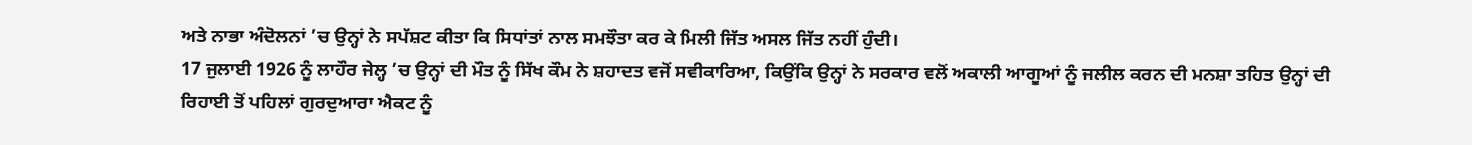ਅਤੇ ਨਾਭਾ ਅੰਦੋਲਨਾਂ ’ਚ ਉਨ੍ਹਾਂ ਨੇ ਸਪੱਸ਼ਟ ਕੀਤਾ ਕਿ ਸਿਧਾਂਤਾਂ ਨਾਲ ਸਮਝੌਤਾ ਕਰ ਕੇ ਮਿਲੀ ਜਿੱਤ ਅਸਲ ਜਿੱਤ ਨਹੀਂ ਹੁੰਦੀ।
17 ਜੁਲਾਈ 1926 ਨੂੰ ਲਾਹੌਰ ਜੇਲ੍ਹ ’ਚ ਉਨ੍ਹਾਂ ਦੀ ਮੌਤ ਨੂੰ ਸਿੱਖ ਕੌਮ ਨੇ ਸ਼ਹਾਦਤ ਵਜੋਂ ਸਵੀਕਾਰਿਆ, ਕਿਉਂਕਿ ਉਨ੍ਹਾਂ ਨੇ ਸਰਕਾਰ ਵਲੋਂ ਅਕਾਲੀ ਆਗੂਆਂ ਨੂੰ ਜਲੀਲ ਕਰਨ ਦੀ ਮਨਸ਼ਾ ਤਹਿਤ ਉਨ੍ਹਾਂ ਦੀ ਰਿਹਾਈ ਤੋਂ ਪਹਿਲਾਂ ਗੁਰਦੁਆਰਾ ਐਕਟ ਨੂੰ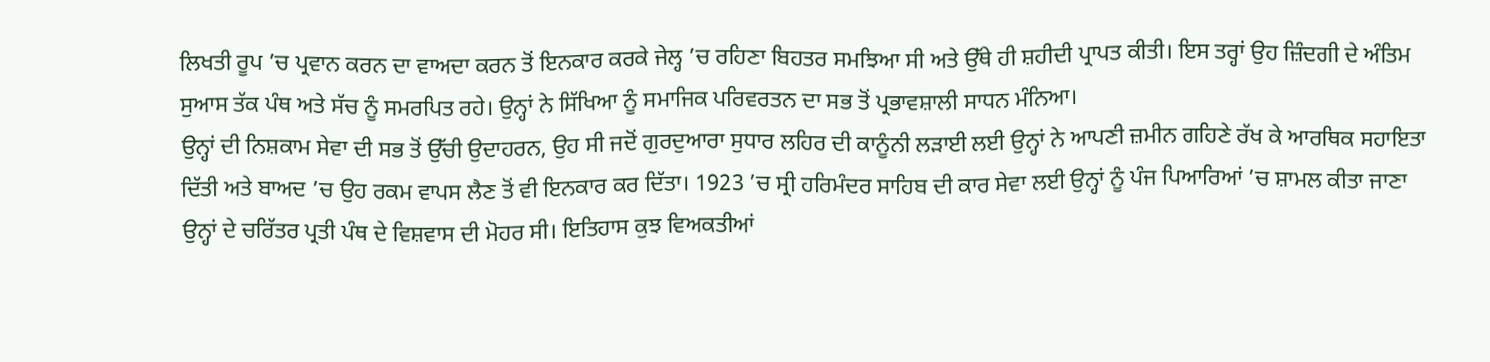ਲਿਖਤੀ ਰੂਪ ’ਚ ਪ੍ਰਵਾਨ ਕਰਨ ਦਾ ਵਾਅਦਾ ਕਰਨ ਤੋਂ ਇਨਕਾਰ ਕਰਕੇ ਜੇਲ੍ਹ ’ਚ ਰਹਿਣਾ ਬਿਹਤਰ ਸਮਝਿਆ ਸੀ ਅਤੇ ਉੱਥੇ ਹੀ ਸ਼ਹੀਦੀ ਪ੍ਰਾਪਤ ਕੀਤੀ। ਇਸ ਤਰ੍ਹਾਂ ਉਹ ਜ਼ਿੰਦਗੀ ਦੇ ਅੰਤਿਮ ਸੁਆਸ ਤੱਕ ਪੰਥ ਅਤੇ ਸੱਚ ਨੂੰ ਸਮਰਪਿਤ ਰਹੇ। ਉਨ੍ਹਾਂ ਨੇ ਸਿੱਖਿਆ ਨੂੰ ਸਮਾਜਿਕ ਪਰਿਵਰਤਨ ਦਾ ਸਭ ਤੋਂ ਪ੍ਰਭਾਵਸ਼ਾਲੀ ਸਾਧਨ ਮੰਨਿਆ।
ਉਨ੍ਹਾਂ ਦੀ ਨਿਸ਼ਕਾਮ ਸੇਵਾ ਦੀ ਸਭ ਤੋਂ ਉੱਚੀ ਉਦਾਹਰਨ, ਉਹ ਸੀ ਜਦੋਂ ਗੁਰਦੁਆਰਾ ਸੁਧਾਰ ਲਹਿਰ ਦੀ ਕਾਨੂੰਨੀ ਲੜਾਈ ਲਈ ਉਨ੍ਹਾਂ ਨੇ ਆਪਣੀ ਜ਼ਮੀਨ ਗਹਿਣੇ ਰੱਖ ਕੇ ਆਰਥਿਕ ਸਹਾਇਤਾ ਦਿੱਤੀ ਅਤੇ ਬਾਅਦ ’ਚ ਉਹ ਰਕਮ ਵਾਪਸ ਲੈਣ ਤੋਂ ਵੀ ਇਨਕਾਰ ਕਰ ਦਿੱਤਾ। 1923 ’ਚ ਸ੍ਰੀ ਹਰਿਮੰਦਰ ਸਾਹਿਬ ਦੀ ਕਾਰ ਸੇਵਾ ਲਈ ਉਨ੍ਹਾਂ ਨੂੰ ਪੰਜ ਪਿਆਰਿਆਂ ’ਚ ਸ਼ਾਮਲ ਕੀਤਾ ਜਾਣਾ ਉਨ੍ਹਾਂ ਦੇ ਚਰਿੱਤਰ ਪ੍ਰਤੀ ਪੰਥ ਦੇ ਵਿਸ਼ਵਾਸ ਦੀ ਮੋਹਰ ਸੀ। ਇਤਿਹਾਸ ਕੁਝ ਵਿਅਕਤੀਆਂ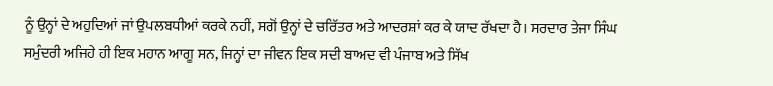ਨੂੰ ਉਨ੍ਹਾਂ ਦੇ ਅਹੁਦਿਆਂ ਜਾਂ ਉਪਲਬਧੀਆਂ ਕਰਕੇ ਨਹੀਂ, ਸਗੋਂ ਉਨ੍ਹਾਂ ਦੇ ਚਰਿੱਤਰ ਅਤੇ ਆਦਰਸ਼ਾਂ ਕਰ ਕੇ ਯਾਦ ਰੱਖਦਾ ਹੈ। ਸਰਦਾਰ ਤੇਜਾ ਸਿੰਘ ਸਮੁੰਦਰੀ ਅਜਿਹੇ ਹੀ ਇਕ ਮਹਾਨ ਆਗੂ ਸਨ, ਜਿਨ੍ਹਾਂ ਦਾ ਜੀਵਨ ਇਕ ਸਦੀ ਬਾਅਦ ਵੀ ਪੰਜਾਬ ਅਤੇ ਸਿੱਖ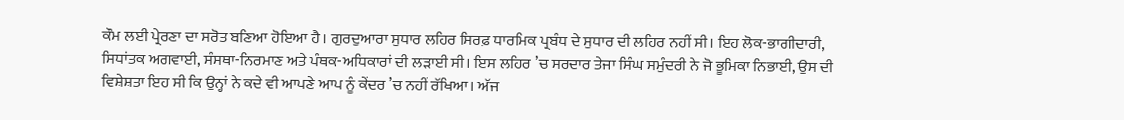ਕੌਮ ਲਈ ਪ੍ਰੇਰਣਾ ਦਾ ਸਰੋਤ ਬਣਿਆ ਹੋਇਆ ਹੈ। ਗੁਰਦੁਆਰਾ ਸੁਧਾਰ ਲਹਿਰ ਸਿਰਫ਼ ਧਾਰਮਿਕ ਪ੍ਰਬੰਧ ਦੇ ਸੁਧਾਰ ਦੀ ਲਹਿਰ ਨਹੀਂ ਸੀ। ਇਹ ਲੋਕ-ਭਾਗੀਦਾਰੀ, ਸਿਧਾਂਤਕ ਅਗਵਾਈ, ਸੰਸਥਾ-ਨਿਰਮਾਣ ਅਤੇ ਪੰਥਕ-ਅਧਿਕਾਰਾਂ ਦੀ ਲੜਾਈ ਸੀ। ਇਸ ਲਹਿਰ ’ਚ ਸਰਦਾਰ ਤੇਜਾ ਸਿੰਘ ਸਮੁੰਦਰੀ ਨੇ ਜੋ ਭੂਮਿਕਾ ਨਿਭਾਈ, ਉਸ ਦੀ ਵਿਸ਼ੇਸ਼ਤਾ ਇਹ ਸੀ ਕਿ ਉਨ੍ਹਾਂ ਨੇ ਕਦੇ ਵੀ ਆਪਣੇ ਆਪ ਨੂੰ ਕੇਂਦਰ ’ਚ ਨਹੀਂ ਰੱਖਿਆ। ਅੱਜ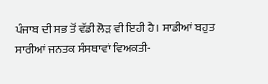ਪੰਜਾਬ ਦੀ ਸਭ ਤੋਂ ਵੱਡੀ ਲੋੜ ਵੀ ਇਹੀ ਹੈ। ਸਾਡੀਆਂ ਬਹੁਤ ਸਾਰੀਆਂ ਜਨਤਕ ਸੰਸਥਾਵਾਂ ਵਿਅਕਤੀ-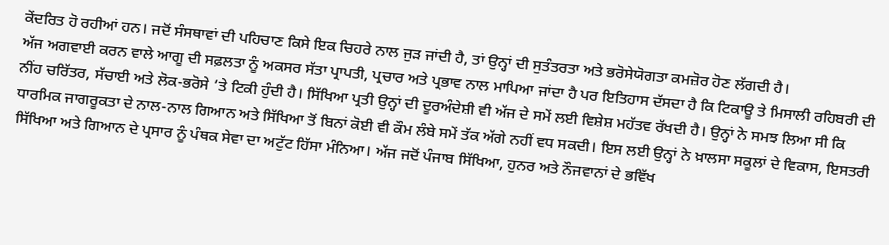ਕੇਂਦਰਿਤ ਹੋ ਰਹੀਆਂ ਹਨ। ਜਦੋਂ ਸੰਸਥਾਵਾਂ ਦੀ ਪਹਿਚਾਣ ਕਿਸੇ ਇਕ ਚਿਹਰੇ ਨਾਲ ਜੁੜ ਜਾਂਦੀ ਹੈ, ਤਾਂ ਉਨ੍ਹਾਂ ਦੀ ਸੁਤੰਤਰਤਾ ਅਤੇ ਭਰੋਸੇਯੋਗਤਾ ਕਮਜ਼ੋਰ ਹੋਣ ਲੱਗਦੀ ਹੈ।
ਅੱਜ ਅਗਵਾਈ ਕਰਨ ਵਾਲੇ ਆਗੂ ਦੀ ਸਫ਼ਲਤਾ ਨੂੰ ਅਕਸਰ ਸੱਤਾ ਪ੍ਰਾਪਤੀ, ਪ੍ਰਚਾਰ ਅਤੇ ਪ੍ਰਭਾਵ ਨਾਲ ਮਾਪਿਆ ਜਾਂਦਾ ਹੈ ਪਰ ਇਤਿਹਾਸ ਦੱਸਦਾ ਹੈ ਕਿ ਟਿਕਾਊ ਤੇ ਮਿਸਾਲੀ ਰਹਿਬਰੀ ਦੀ ਨੀਂਹ ਚਰਿੱਤਰ, ਸੱਚਾਈ ਅਤੇ ਲੋਕ-ਭਰੋਸੇ ’ਤੇ ਟਿਕੀ ਹੁੰਦੀ ਹੈ। ਸਿੱਖਿਆ ਪ੍ਰਤੀ ਉਨ੍ਹਾਂ ਦੀ ਦੂਰਅੰਦੇਸ਼ੀ ਵੀ ਅੱਜ ਦੇ ਸਮੇਂ ਲਈ ਵਿਸ਼ੇਸ਼ ਮਹੱਤਵ ਰੱਖਦੀ ਹੈ। ਉਨ੍ਹਾਂ ਨੇ ਸਮਝ ਲਿਆ ਸੀ ਕਿ ਧਾਰਮਿਕ ਜਾਗਰੂਕਤਾ ਦੇ ਨਾਲ-ਨਾਲ ਗਿਆਨ ਅਤੇ ਸਿੱਖਿਆ ਤੋਂ ਬਿਨਾਂ ਕੋਈ ਵੀ ਕੌਮ ਲੰਬੇ ਸਮੇਂ ਤੱਕ ਅੱਗੇ ਨਹੀਂ ਵਧ ਸਕਦੀ। ਇਸ ਲਈ ਉਨ੍ਹਾਂ ਨੇ ਖ਼ਾਲਸਾ ਸਕੂਲਾਂ ਦੇ ਵਿਕਾਸ, ਇਸਤਰੀ ਸਿੱਖਿਆ ਅਤੇ ਗਿਆਨ ਦੇ ਪ੍ਰਸਾਰ ਨੂੰ ਪੰਥਕ ਸੇਵਾ ਦਾ ਅਟੁੱਟ ਹਿੱਸਾ ਮੰਨਿਆ। ਅੱਜ ਜਦੋਂ ਪੰਜਾਬ ਸਿੱਖਿਆ, ਹੁਨਰ ਅਤੇ ਨੌਜਵਾਨਾਂ ਦੇ ਭਵਿੱਖ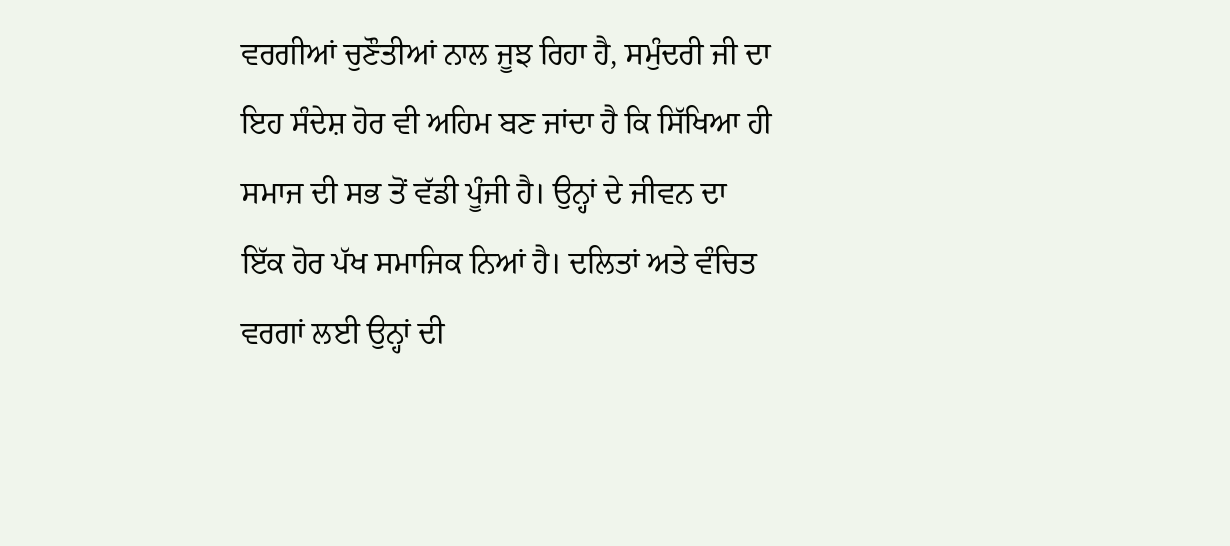ਵਰਗੀਆਂ ਚੁਣੌਤੀਆਂ ਨਾਲ ਜੂਝ ਰਿਹਾ ਹੈ, ਸਮੁੰਦਰੀ ਜੀ ਦਾ ਇਹ ਸੰਦੇਸ਼ ਹੋਰ ਵੀ ਅਹਿਮ ਬਣ ਜਾਂਦਾ ਹੈ ਕਿ ਸਿੱਖਿਆ ਹੀ ਸਮਾਜ ਦੀ ਸਭ ਤੋਂ ਵੱਡੀ ਪੂੰਜੀ ਹੈ। ਉਨ੍ਹਾਂ ਦੇ ਜੀਵਨ ਦਾ ਇੱਕ ਹੋਰ ਪੱਖ ਸਮਾਜਿਕ ਨਿਆਂ ਹੈ। ਦਲਿਤਾਂ ਅਤੇ ਵੰਚਿਤ ਵਰਗਾਂ ਲਈ ਉਨ੍ਹਾਂ ਦੀ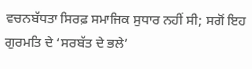ਵਚਨਬੱਧਤਾ ਸਿਰਫ਼ ਸਮਾਜਿਕ ਸੁਧਾਰ ਨਹੀਂ ਸੀ; ਸਗੋਂ ਇਹ ਗੁਰਮਤਿ ਦੇ ‘ਸਰਬੱਤ ਦੇ ਭਲੇ’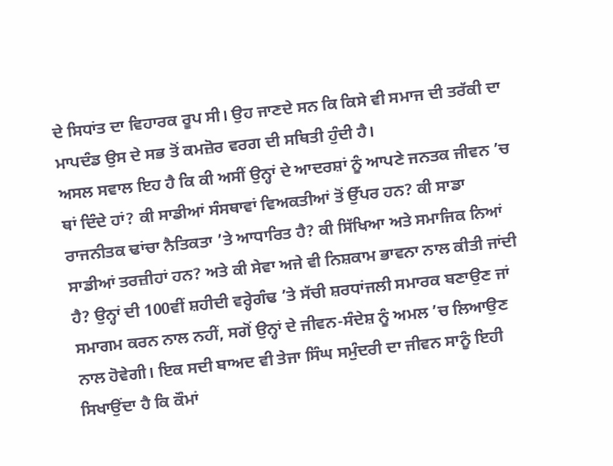ਦੇ ਸਿਧਾਂਤ ਦਾ ਵਿਹਾਰਕ ਰੂਪ ਸੀ। ਉਹ ਜਾਣਦੇ ਸਨ ਕਿ ਕਿਸੇ ਵੀ ਸਮਾਜ ਦੀ ਤਰੱਕੀ ਦਾ ਮਾਪਦੰਡ ਉਸ ਦੇ ਸਭ ਤੋਂ ਕਮਜ਼ੋਰ ਵਰਗ ਦੀ ਸਥਿਤੀ ਹੁੰਦੀ ਹੈ।
ਅਸਲ ਸਵਾਲ ਇਹ ਹੈ ਕਿ ਕੀ ਅਸੀਂ ਉਨ੍ਹਾਂ ਦੇ ਆਦਰਸ਼ਾਂ ਨੂੰ ਆਪਣੇ ਜਨਤਕ ਜੀਵਨ ’ਚ ਥਾਂ ਦਿੰਦੇ ਹਾਂ? ਕੀ ਸਾਡੀਆਂ ਸੰਸਥਾਵਾਂ ਵਿਅਕਤੀਆਂ ਤੋਂ ਉੱਪਰ ਹਨ? ਕੀ ਸਾਡਾ ਰਾਜਨੀਤਕ ਢਾਂਚਾ ਨੈਤਿਕਤਾ ’ਤੇ ਆਧਾਰਿਤ ਹੈ? ਕੀ ਸਿੱਖਿਆ ਅਤੇ ਸਮਾਜਿਕ ਨਿਆਂ ਸਾਡੀਆਂ ਤਰਜ਼ੀਹਾਂ ਹਨ? ਅਤੇ ਕੀ ਸੇਵਾ ਅਜੇ ਵੀ ਨਿਸ਼ਕਾਮ ਭਾਵਨਾ ਨਾਲ ਕੀਤੀ ਜਾਂਦੀ ਹੈ? ਉਨ੍ਹਾਂ ਦੀ 100ਵੀਂ ਸ਼ਹੀਦੀ ਵਰ੍ਹੇਗੰਢ ’ਤੇ ਸੱਚੀ ਸ਼ਰਧਾਂਜਲੀ ਸਮਾਰਕ ਬਣਾਉਣ ਜਾਂ ਸਮਾਗਮ ਕਰਨ ਨਾਲ ਨਹੀਂ, ਸਗੋਂ ਉਨ੍ਹਾਂ ਦੇ ਜੀਵਨ-ਸੰਦੇਸ਼ ਨੂੰ ਅਮਲ ’ਚ ਲਿਆਉਣ ਨਾਲ ਹੋਵੇਗੀ। ਇਕ ਸਦੀ ਬਾਅਦ ਵੀ ਤੇਜਾ ਸਿੰਘ ਸਮੁੰਦਰੀ ਦਾ ਜੀਵਨ ਸਾਨੂੰ ਇਹੀ ਸਿਖਾਉਂਦਾ ਹੈ ਕਿ ਕੌਮਾਂ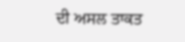ਦੀ ਅਸਲ ਤਾਕਤ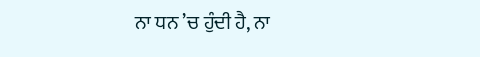ਨਾ ਧਨ ’ਚ ਹੁੰਦੀ ਹੈ, ਨਾ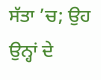ਸੱਤਾ ’ਚ; ਉਹ ਉਨ੍ਹਾਂ ਦੇ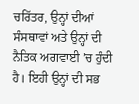ਚਰਿੱਤਰ, ਉਨ੍ਹਾਂ ਦੀਆਂ ਸੰਸਥਾਵਾਂ ਅਤੇ ਉਨ੍ਹਾਂ ਦੀ ਨੈਤਿਕ ਅਗਵਾਈ ’ਚ ਹੁੰਦੀ ਹੈ। ਇਹੀ ਉਨ੍ਹਾਂ ਦੀ ਸਭ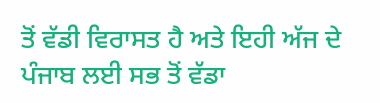ਤੋਂ ਵੱਡੀ ਵਿਰਾਸਤ ਹੈ ਅਤੇ ਇਹੀ ਅੱਜ ਦੇ ਪੰਜਾਬ ਲਈ ਸਭ ਤੋਂ ਵੱਡਾ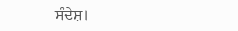ਸੰਦੇਸ਼।